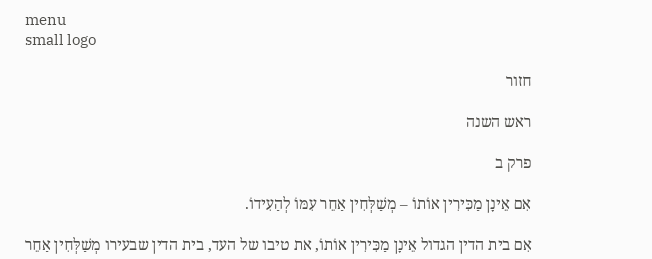menu
small logo

חזור

ראש השנה

פרק ב

אִם אֵינָן מַכִּירִין אוֹתוֹ – מְשַׁלְּחִין אַחֵר עִמּוֹ לְהַעִידוֹ.

אִם בית הדין הגדול אֵינָן מַכִּירִין אוֹתוֹ, את טיבו של העד, בית הדין שבעירו מְשַׁלְּחִין אַחֵר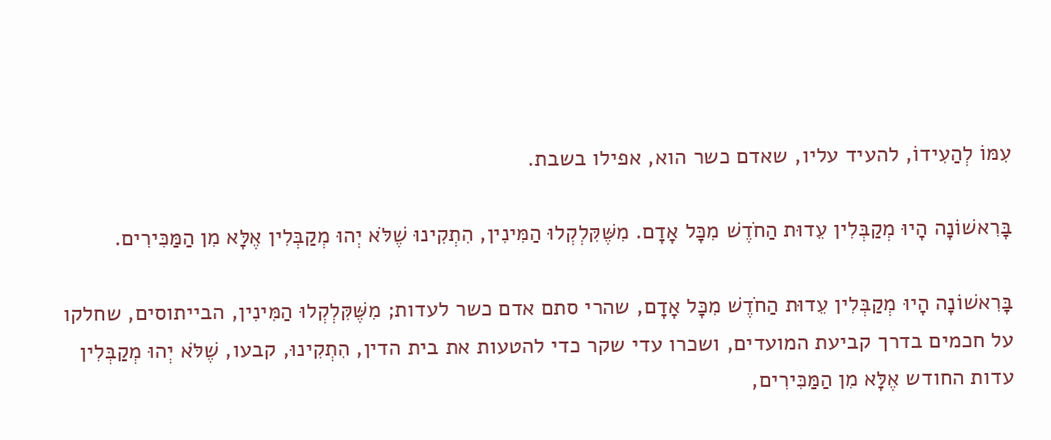עִמּוֹ לְהַעִידוֹ, להעיד עליו, שאדם כשר הוא, אפילו בשבת.

בָּרִאשׁוֹנָה הָיוּ מְקַבְּלִין עֵדוּת הַחֹדֶשׁ מִכָּל אָדָם. מִשֶּׁקִּלְקְלוּ הַמִּינִין, הִתְקִינוּ שֶׁלֹּא יְהוּ מְקַבְּלִין אֶלָּא מִן הַמַּכִּירִים.

בָּרִאשׁוֹנָה הָיוּ מְקַבְּלִין עֵדוּת הַחֹדֶשׁ מִכָּל אָדָם, שהרי סתם אדם כשר לעדות; מִשֶּׁקִּלְקְלוּ הַמִּינִין, הבייתוסים, שחלקו על חכמים בדרך קביעת המועדים, ושכרו עדי שקר כדי להטעות את בית הדין, הִתְקִינוּ, קבעו, שֶׁלֹּא יְהוּ מְקַבְּלִין עדות החודש אֶלָּא מִן הַמַּכִּירִים,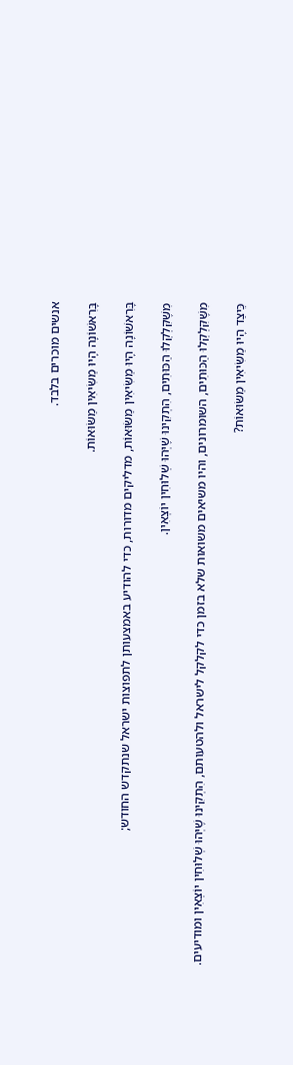אנשים מוכרים בלבד.

בָּרִאשׁוֹנָה הָיוּ מַשִּׂיאִין מַשּׂוּאוֹת.

בָּרִאשׁוֹנָה הָיוּ מַשִּׂיאִין מַשּׂוּאוֹת, מדליקים מדורות, כדי להודיע באמצעותן לתפוצות ישראל שנתקדש החודש;

מִשֶּׁקִּלְקְלוּ הַכּוּתִים, הִתְקִינוּ שֶׁיְּהוּ שְׁלוּחִין יוֹצְאִין.

מִשֶּׁקִּלְקְלוּ הַכּוּתִים, השומרונים, והיו משיאים משואות שלא בזמן כדי לקלקל לישראל ולהטעותם, הִתְקִינוּ שֶׁיְּהוּ שְׁלוּחִין יוֹצְאִין ומודיעים.

כֵּיצַד הָיוּ מַשִּׂיאִין מַשּׂוּאוֹת?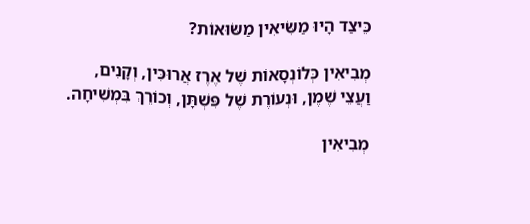כֵּיצַד הָיוּ מַשִּׂיאִין מַשּׂוּאוֹת?

מְבִיאִין כְּלוֹנְסָאוֹת שֶׁל אֶרֶז אֲרוּכִּין, וְקָנִים, וַעֲצֵי שֶׁמֶן, וּנְעוֹרֶת שֶׁל פִּשְׁתָּן, וְכוֹרֵךְ בִּמְשִׁיחָה.

מְבִיאִין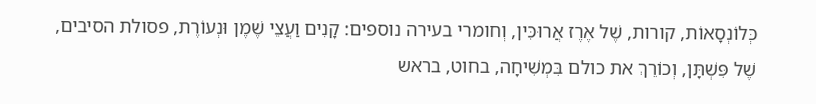כְּלוֹנְסָאוֹת, קורות, שֶׁל אֶרֶז אֲרוּכִּין, וְחומרי בעירה נוספים: קָנִים וַעֲצֵי שֶׁמֶן וּנְעוֹרֶת, פסולת הסיבים, שֶׁל פִּשְׁתָּן, וְכוֹרֵךְ את כולם בִּמְשִׁיחָה, בחוט, בראש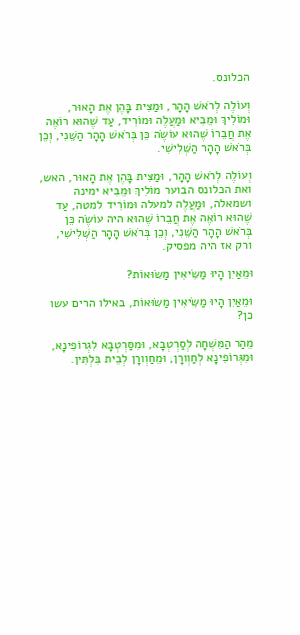הכלונס.

וְעוֹלֶה לְרֹאשׁ הָהָר, וּמַצִּית בָּהֶן אֶת הָאוּר, וּמוֹלִיךְ וּמֵבִיא וּמַעֲלֶה וּמוֹרִיד, עַד שֶׁהוּא רוֹאֶה אֶת חֲבֵרוֹ שֶׁהוּא עוֹשֶׂה כֵּן בְּרֹאשׁ הָהָר הַשֵּׁנִי, וְכֵן בְּרֹאשׁ הָהָר הַשְּׁלִישִׁי.

וְעוֹלֶה לְרֹאשׁ הָהָר, וּמַצִּית בָּהֶן אֶת הָאוּר, האש, ואת הכלונס הבוער מוֹלִיךְ וּמֵבִיא ימינה ושמאלה, וּמַעֲלֶה למעלה וּמוֹרִיד למטה, עַד שֶׁהוּא רוֹאֶה אֶת חֲבֵרוֹ שֶׁהוּא היה עוֹשֶׂה כֵּן בְּרֹאשׁ הָהָר הַשֵּׁנִי, וְכֵן בְּרֹאשׁ הָהָר הַשְּׁלִישִׁי, ורק אז היה מפסיק.

וּמֵאַיִן הָיוּ מַשִּׂיאִין מַשּׂוּאוֹת?

וּמֵאַיִן הָיוּ מַשִּׂיאִין מַשּׂוּאוֹת, באילו הרים עשו כן?

מֵהַר הַמִּשְׁחָה לְסַרְטְבָא, וּמִסַּרְטְבָא לִגְרוֹפִינָא, וּמִגְּרוֹפִינָא לְחַוְורָן, וּמֵחַוְורָן לְבֵית בִּלְתִּין.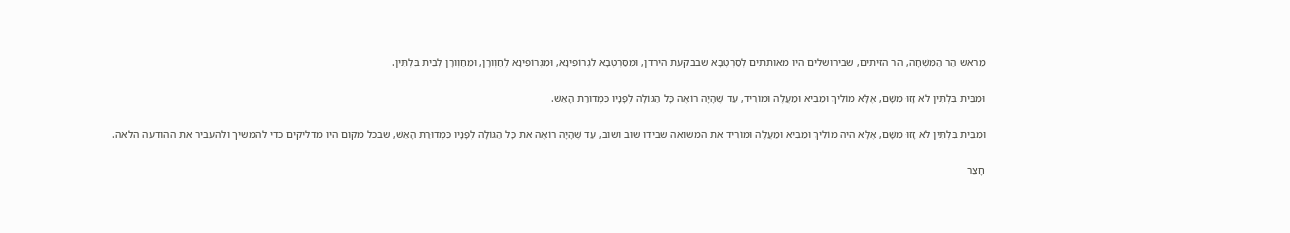מֵראש הַר הַמִּשְׁחָה, הר הזיתים, שבירושלים היו מאותתים לְסַרְטְבָא שבבקעת הירדן, וּמִסַּרְטְבָא לִגְרוֹפִינָא, וּמִגְּרוֹפִינָא לְחַוְורָן, וּמֵחַוְורָן לְבֵית בִּלְתִּין.

וּמִבֵּית בִּלְתִּין לֹא זָזוּ מִשָּׁם, אֶלָּא מוֹלִיךְ וּמֵבִיא וּמַעֲלֶה וּמוֹרִיד, עַד שֶׁהָיָה רוֹאֶה כָּל הַגּוֹלָה לְפָנָיו כִּמְדוּרַת הָאֵשׁ.

וּמִבֵּית בִּלְתִּין לֹא זָזוּ מִשָּׁם, אֶלָּא היה מוֹלִיךְ וּמֵבִיא וּמַעֲלֶה וּמוֹרִיד את המשואה שבידו שוב ושוב, עַד שֶׁהָיָה רוֹאֶה את כָּל הַגּוֹלָה לְפָנָיו כִּמְדוּרַת הָאֵשׁ, שבכל מקום היו מדליקים כדי להמשיך ולהעביר את ההודעה הלאה.

חָצֵר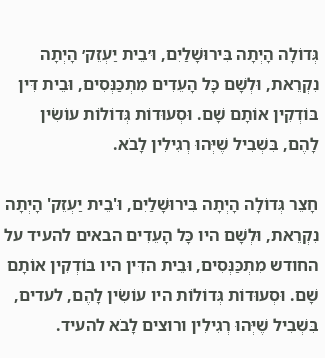גְּדוֹלָה הָיְתָה בִּירוּשָׁלַיִם, וּ׳בֵית יַעְזֵק׳ הָיְתָה נִקְרֵאת, וּלְשָׁם כָּל הָעֵדִים מִתְכַּנְּסִים, וּבֵית דִּין בּוֹדְקִין אוֹתָם שָׁם. וּסְעוּדוֹת גְּדוֹלוֹת עוֹשִׂין לָהֶם, בִּשְׁבִיל שֶׁיְּהוּ רְגִילִין לָבֹא.

חָצֵר גְּדוֹלָה הָיְתָה בִּירוּשָׁלַיִם, וּ'בֵית יַעְזֵק' הָיְתָה נִקְרֵאת, וּלְשָׁם היו כָּל הָעֵדִים הבאים להעיד על החודש מִתְכַּנְּסִים, וּבֵית הדִּין היו בּוֹדְקִין אוֹתָם שָׁם. וּסְעוּדוֹת גְּדוֹלוֹת היו עוֹשִׂין לָהֶם, לעדים, בִּשְׁבִיל שֶׁיְּהוּ רְגִילִין ורוצים לָבֹא להעיד.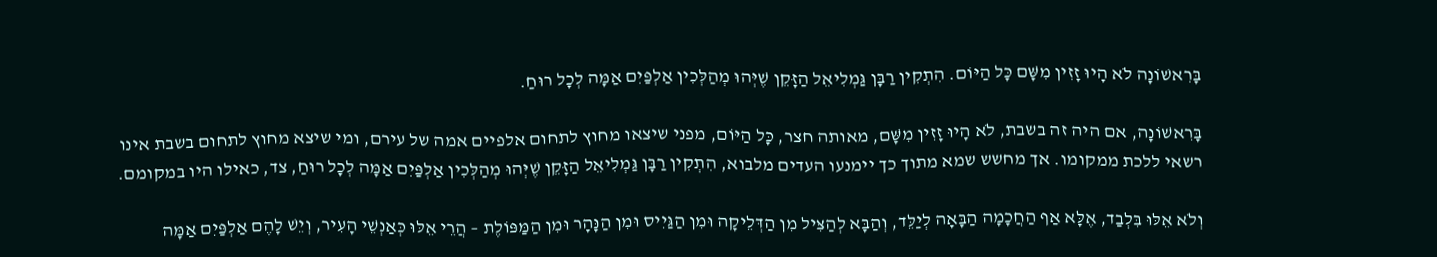בָּרִאשׁוֹנָה לֹא הָיוּ זָזִין מִשָּׁם כָּל הַיּוֹם. הִתְקִין רַבָּן גַּמְלִיאֵל הַזָּקֵן שֶׁיְּהוּ מְהַלְּכִין אַלְפַּיִם אַמָּה לְכָל רוּחַ.

בָּרִאשׁוֹנָה, אם היה זה בשבת, לֹא הָיוּ זָזִין מִשָּׁם, מאותה חצר, כָּל הַיּוֹם, מפני שיצאו מחוץ לתחום אלפיים אמה של עירם, ומי שיצא מחוץ לתחום בשבת אינו רשאי ללכת ממקומו. אך מחשש שמא מתוך כך יימנעו העדים מלבוא, הִתְקִין רַבָּן גַּמְלִיאֵל הַזָּקֵן שֶׁיְּהוּ מְהַלְּכִין אַלְפַּיִם אַמָּה לְכָל רוּחַ, צד, כאילו היו במקומם.

וְלֹא אֵלּוּ בִּלְבַד, אֶלָּא אַף הַחֲכָמָה הַבָּאָה לְיַלֵּד, וְהַבָּא לְהַצִּיל מִן הַדְּלֵיקָה וּמִן הַגַּיִיס וּמִן הַנָּהָר וּמִן הַמַּפּוֹלֶת – הֲרֵי אֵלּוּ כְּאַנְשֵׁי הָעִיר, וְיֵשׁ לָהֶם אַלְפַּיִם אַמָּה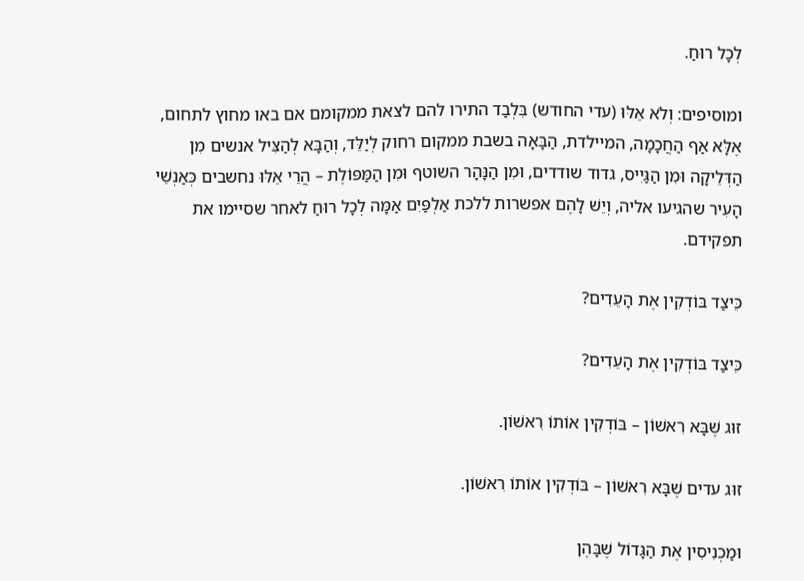לְכָל רוּחַ.

ומוסיפים: וְלֹא אֵלּוּ (עדי החודש) בִּלְבַד התירו להם לצאת ממקומם אם באו מחוץ לתחום, אֶלָּא אַף הַחֲכָמָה, המיילדת, הַבָּאָה בשבת ממקום רחוק לְיַלֵּד, וְהַבָּא לְהַצִּיל אנשים מִן הַדְּלֵיקָה וּמִן הַגַּיִיס, גדוד שודדים, וּמִן הַנָּהָר השוטף וּמִן הַמַּפּוֹלֶת – הֲרֵי אֵלּוּ נחשבים כְּאַנְשֵׁי הָעִיר שהגיעו אליה, וְיֵשׁ לָהֶם אפשרות ללכת אַלְפַּיִם אַמָּה לְכָל רוּחַ לאחר שסיימו את תפקידם.

כֵּיצַד בּוֹדְקִין אֶת הָעֵדִים?

כֵּיצַד בּוֹדְקִין אֶת הָעֵדִים?

זוּג שֶׁבָּא רִאשׁוֹן – בּוֹדְקִין אוֹתוֹ רִאשׁוֹן.

זוּג עדים שֶׁבָּא רִאשׁוֹן – בּוֹדְקִין אוֹתוֹ רִאשׁוֹן.

וּמַכְנִיסִין אֶת הַגָּדוֹל שֶׁבָּהֶן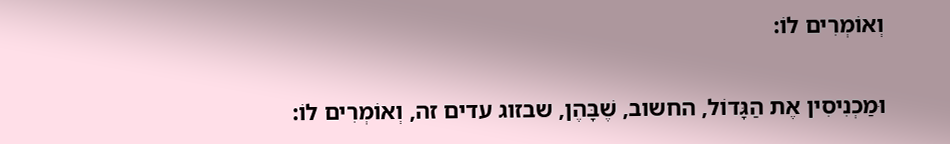וְאוֹמְרִים לוֹ:

וּמַכְנִיסִין אֶת הַגָּדוֹל, החשוב, שֶׁבָּהֶן, שבזוג עדים זה, וְאוֹמְרִים לוֹ: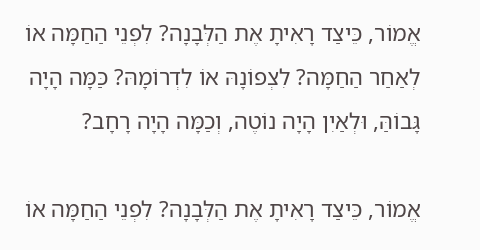אֱמוֹר, כֵּיצַד רָאִיתָ אֶת הַלְּבָנָה? לִפְנֵי הַחַמָּה אוֹ לְאַחַר הַחַמָּה? לִצְפוֹנָהּ אוֹ לִדְרוֹמָהּ? כַּמָּה הָיָה גָּבוֹהַּ, וּלְאַיִן הָיָה נוֹטֶה, וְכַמָּה הָיָה רָחָב?

אֱמוֹר, כֵּיצַד רָאִיתָ אֶת הַלְּבָנָה? לִפְנֵי הַחַמָּה אוֹ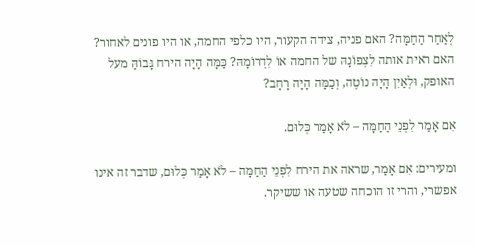לְאַחַר הַחַמָּה? האם פניה, צידה הקעור, היו כלפי החמה, או היו פונים לאחור? האם ראית אותה לִצְפוֹנָהּ של החמה אוֹ לִדְרוֹמָהּ? כַּמָּה הָיָה הירח גָּבוֹהַּ מעל האופק, וּלְאַיִן הָיָה נוֹטֶה, וְכַמָּה הָיָה רָחָב?

אִם אָמַר לִפְנֵי הַחַמָּה – לֹא אָמַר כְּלוּם.

ומעירים: אִם אָמַר, שראה את הירח לִפְנֵי הַחַמָּה – לֹא אָמַר כְּלוּם, שדבר זה אינו אפשרי, והרי זו הוכחה שטעה או ששיקר.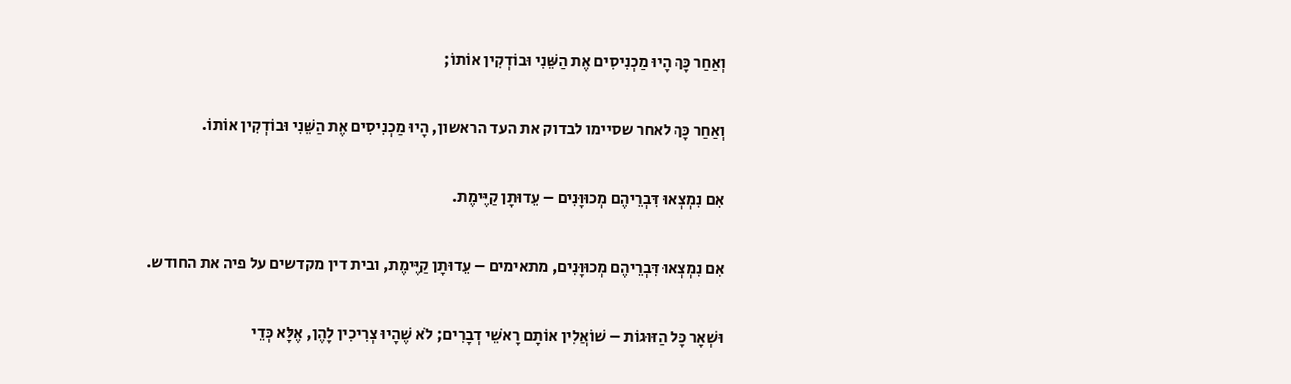וְאַחַר כָּךְ הָיוּ מַכְנִיסִים אֶת הַשֵּׁנִי וּבוֹדְקִין אוֹתוֹ;

וְאַחַר כָּךְ לאחר שסיימו לבדוק את העד הראשון, הָיוּ מַכְנִיסִים אֶת הַשֵּׁנִי וּבוֹדְקִין אוֹתוֹ.

אִם נִמְצְאוּ דִּבְרֵיהֶם מְכוּוָּנִים – עֵדוּתָן קַיֶּימֶת.

אִם נִמְצְאוּ דִּבְרֵיהֶם מְכוּוָּנִים, מתאימים – עֵדוּתָן קַיֶּימֶת, ובית דין מקדשים על פיה את החודש.

וּשְׁאָר כָּל הַזּוּגוֹת – שׁוֹאֲלִין אוֹתָם רָאשֵׁי דְבָרִים; לֹא שֶׁהָיוּ צְרִיכִין לָהֶן, אֶלָּא כְּדֵי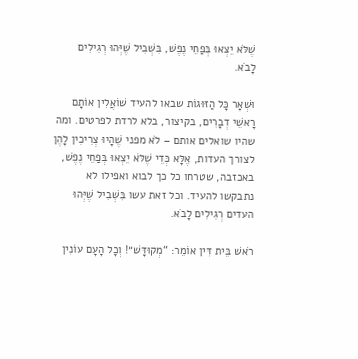שֶׁלֹּא יֵצְאוּ בְּפַחֵי נֶפֶשׁ, בִּשְׁבִיל שֶׁיְּהוּ רְגִילִים לָבֹא.

וּשְׁאָר כָּל הַזּוּגוֹת שבאו להעיד שׁוֹאֲלִין אוֹתָם רָאשֵׁי דְבָרִים, בקיצור, בלא לרדת לפרטים. ומה שהיו שואלים אותם – לֹא מפני שֶׁהָיוּ צְרִיכִין לָהֶן לצורך העדות, אֶלָּא כְּדֵי שֶׁלֹּא יֵצְאוּ בְּפַחֵי נֶפֶשׁ, באכזבה, שטרחו כל כך לבוא ואפילו לא נתבקשו להעיד. וכל זאת עשו בִּשְׁבִיל שֶׁיְּהוּ העדים רְגִילִים לָבֹא.

רֹאשׁ בֵּית דִּין אוֹמֵר: “מְקוּדָּשׁ״! וְכָל הָעָם עוֹנִין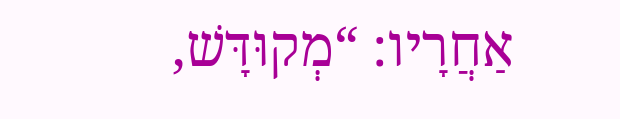אַחֲרָיו: “מְקוּדָּשׁ,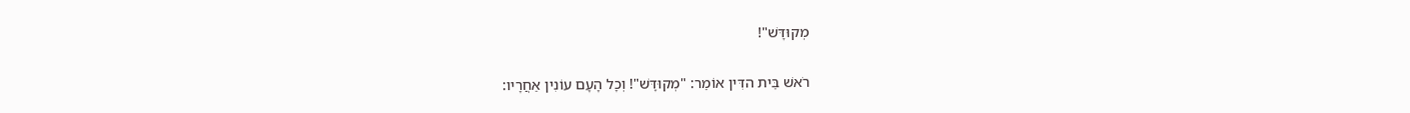מְקוּדָּשׁ"!

רֹאשׁ בֵּית הדִּין אוֹמֵר: "מְקוּדָּשׁ"! וְכָל הָעָם עוֹנִין אַחֲרָיו: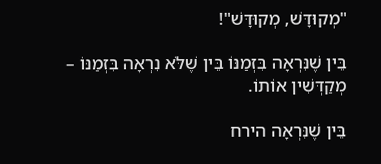"מְקוּדָּשׁ, מְקוּדָּשׁ"!

בֵּין שֶׁנִּרְאָה בִּזְמַנּוֹ בֵּין שֶׁלֹּא נִרְאָה בִּזְמַנּוֹ – מְקַדְּשִׁין אוֹתוֹ.

בֵּין שֶׁנִּרְאָה הירח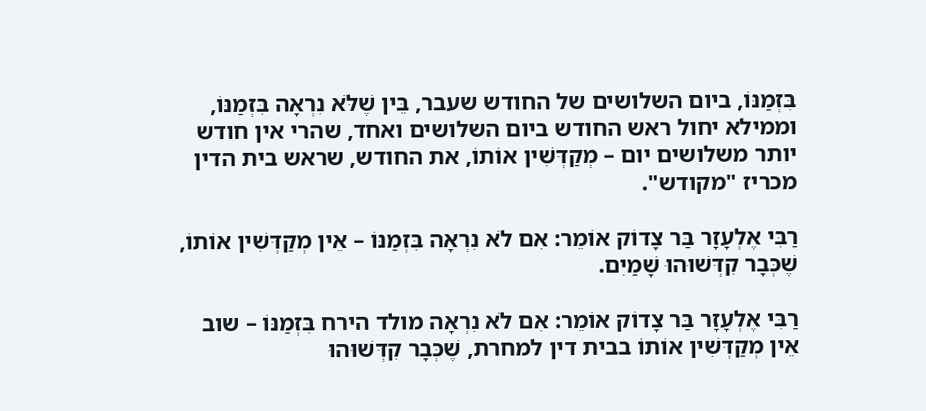בִּזְמַנּוֹ, ביום השלושים של החודש שעבר, בֵּין שֶׁלֹּא נִרְאָה בִּזְמַנּוֹ, וממילא יחול ראש החודש ביום השלושים ואחד, שהרי אין חודש יותר משלושים יום – מְקַדְּשִׁין אוֹתוֹ, את החודש, שראש בית הדין מכריז "מקודש".

רַבִּי אֶלְעָזָר בַּר צָדוֹק אוֹמֵר: אִם לֹא נִרְאָה בִּזְמַנּוֹ – אֵין מְקַדְּשִׁין אוֹתוֹ, שֶׁכְּבָר קִדְּשׁוּהוּ שָׁמַיִם.

רַבִּי אֶלְעָזָר בַּר צָדוֹק אוֹמֵר: אִם לֹא נִרְאָה מולד הירח בִּזְמַנּוֹ – שוב אֵין מְקַדְּשִׁין אוֹתוֹ בבית דין למחרת, שֶׁכְּבָר קִדְּשׁוּהוּ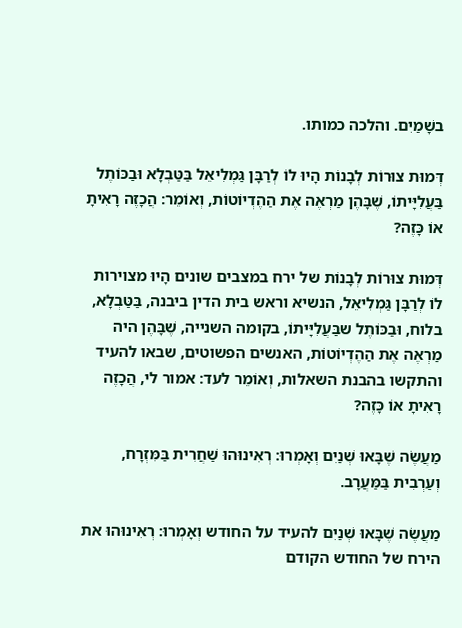בשָׁמַיִם. והלכה כמותו.

דְּמוּת צוּרוֹת לְבָנוֹת הָיוּ לוֹ לְרַבָּן גַּמְלִיאֵל בַּטַּבְלָא וּבַכּוֹתֶל בַּעֲלִיָּיתוֹ, שֶׁבָּהֶן מַרְאֶה אֶת הַהֶדְיוֹטוֹת, וְאוֹמֵר: הֲכָזֶה רָאִיתָ אוֹ כָּזֶה?

דְּמוּת צוּרוֹת לְבָנוֹת של ירח במצבים שונים הָיוּ מצוירות לוֹ לְרַבָּן גַּמְלִיאֵל, הנשיא וראש בית הדין ביבנה, בַּטַּבְלָא, בלוח, וּבַכּוֹתֶל שבַּעֲלִיָּיתוֹ, בקומה השנייה, שֶׁבָּהֶן היה מַרְאֶה אֶת הַהֶדְיוֹטוֹת, האנשים הפשוטים, שבאו להעיד והתקשו בהבנת השאלות, וְאוֹמֵר לעד: אמור לי, הֲכָזֶה רָאִיתָ אוֹ כָּזֶה?

מַעֲשֶׂה שֶׁבָּאוּ שְׁנַיִם וְאָמְרוּ: רְאִינוּהוּ שַׁחֲרִית בַּמִּזְרָח, וְעַרְבִית בַּמַּעֲרָב.

מַעֲשֶׂה שֶׁבָּאוּ שְׁנַיִם להעיד על החודש וְאָמְרוּ: רְאִינוּהוּ את הירח של החודש הקודם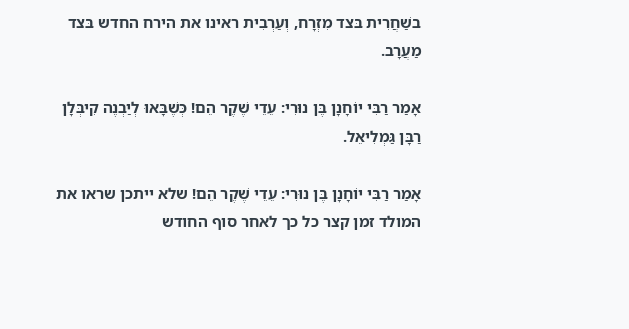בשַׁחֲרִית בּצד מִזְרָח, וְעַרְבִית ראינו את הירח החדש בּצד מַעֲרָב.

אָמַר רַבִּי יוֹחָנָן בֶּן נוּרִי: עֵדֵי שֶׁקֶר הֵם! כְּשֶׁבָּאוּ לְיַבְנֶה קִיבְּלָן רַבָּן גַּמְלִיאֵל.

אָמַר רַבִּי יוֹחָנָן בֶּן נוּרִי: עֵדֵי שֶׁקֶר הֵם! שלא ייתכן שראו את המולד זמן קצר כל כך לאחר סוף החודש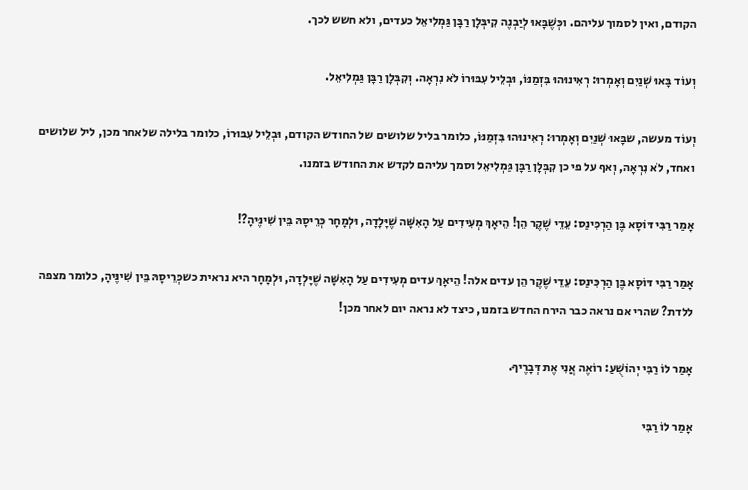הקודם, ואין לסמוך עליהם. וכְּשֶׁבָּאוּ לְיַבְנֶה קִיבְּלָן רַבָּן גַּמְלִיאֵל כעדים, ולא חשש לכך.

וְעוֹד בָּאוּ שְׁנַיִם וְאָמְרוּ: רְאִינוּהוּ בִּזְמַנּוֹ, וּבְלֵיל עִבּוּרוֹ לֹא נִרְאָה. וְקִבְּלָן רַבָּן גַּמְלִיאֵל.

וְעוֹד מעשה, שבָּאוּ שְׁנַיִם וְאָמְרוּ: רְאִינוּהוּ בִּזְמַנּוֹ, כלומר בליל שלושים של החודש הקודם, וּבְלֵיל עִבּוּרוֹ, כלומר בלילה שלאחר מכן, ליל שלושים ואחד, לֹא נִרְאָה, וְאף על פי כן קִבְּלָן רַבָּן גַּמְלִיאֵל וסמך עליהם לקדש את החודש בזמנו.

אָמַר רַבִּי דּוֹסָא בֶּן הַרְכִּינַס: עֵדֵי שֶׁקֶר הֵן! הֵיאָךְ מְעִידִים עַל הָאִשָּׁה שֶׁיָּלָדָה, וּלְמָחָר כְּרֵיסָהּ בֵּין שִׁינֶּיהָ?!

אָמַר רַבִּי דּוֹסָא בֶּן הַרְכִּינַס: עֵדֵי שֶׁקֶר הֵן עדים אלה! הֵיאָךְ עדים מְעִידִים עַל הָאִשָּׁה שֶׁיָּלְדָה, וּלְמָחָר היא נראית כשכְּרֵיסָהּ בֵּין שִׁינֶּיהָ, כלומר מצפה ללדת? שהרי אם נראה כבר הירח החדש בזמנו, כיצד לא נראה יום לאחר מכן!

אָמַר לוֹ רַבִּי יְהוֹשֻׁעַ: רוֹאֶה אֲנִי אֶת דְּבָרֶיךָ.

אָמַר לוֹ רַבִּי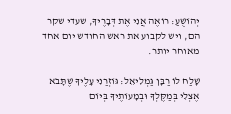יְהוֹשֻׁעַ: רוֹאֶה אֲנִי אֶת דְּבָרֶיךָ, שעדי שקר הם, ויש לקבוע את ראש החודש יום אחד מאוחר יותר.

שָׁלַח לוֹ רַבָּן גַּמְלִיאֵל: גּוֹזְרַנִי עָלֶיךָ שֶׁתָּבֹא אֶצְלִי בְּמַקֶּלְךָ וּבְמָעוֹתֶיךָ בְּיוֹם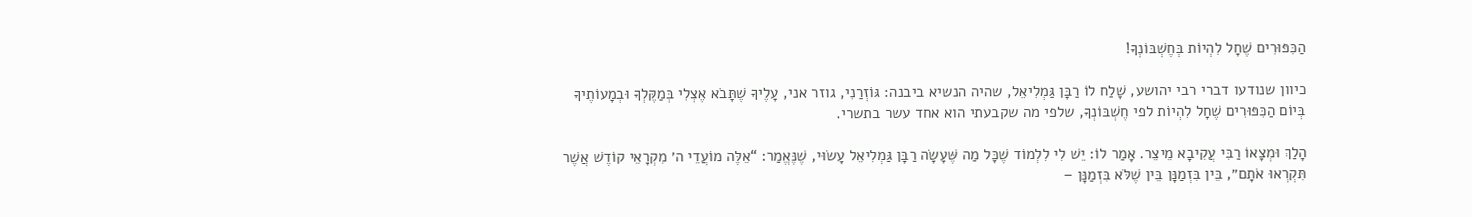הַכִּפּוּרִים שֶׁחָל לִהְיוֹת בְּחֶשְׁבּוֹנְךָ!

כיוון שנודעו דברי רבי יהושע, שָׁלַח לוֹ רַבָּן גַּמְלִיאֵל, שהיה הנשיא ביבנה: גּוֹזְרַנִי, גוזר אני, עָלֶיךָ שֶׁתָּבֹא אֶצְלִי בְּמַקֶּלְךָ וּבְמָעוֹתֶיךָ בְּיוֹם הַכִּפּוּרִים שֶׁחָל לִהְיוֹת לפי חֶשְׁבּוֹנְךָ, שלפי מה שקבעתי הוא אחד עשר בתשרי.

הָלַךְ וּמְצָאוֹ רַבִּי עֲקִיבָא מֵיצֵר. אָמַר לוֹ: יֵשׁ לִי לִלְמוֹד שֶׁכָּל מַה שֶּׁעָשָׂה רַבָּן גַּמְלִיאֵל עָשׂוּי, שֶׁנֶּאֱמַר: “אֵלֶּה מוֹעֲדֵי ה׳ מִקְרָאֵי קוֹדֶשׁ אֲשֶׁר תִּקְרְאוּ אֹתָם״, בֵּין בִּזְמַנָּן בֵּין שֶׁלֹּא בִּזְמַנָּן –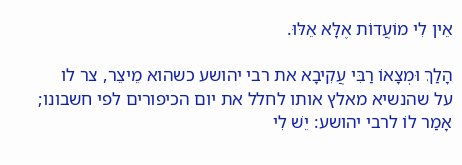אֵין לִי מוֹעֲדוֹת אֶלָּא אֵלּוּ.

הָלַךְ וּמְצָאוֹ רַבִּי עֲקִיבָא את רבי יהושע כשהוא מֵיצֵר, צר לו על שהנשיא מאלץ אותו לחלל את יום הכיפורים לפי חשבונו; אָמַר לוֹ לרבי יהושע: יֵשׁ לִי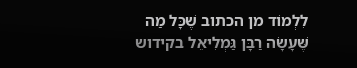לִלְמוֹד מן הכתוב שֶׁכָּל מַה שֶּׁעָשָׂה רַבָּן גַּמְלִיאֵל בקידוש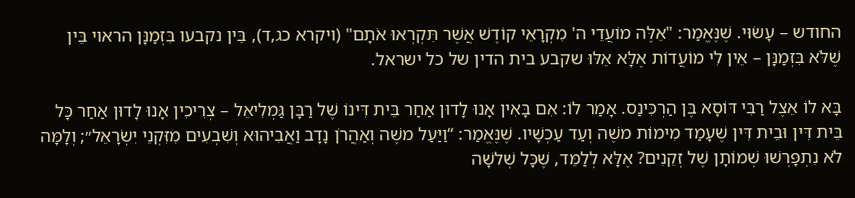החודש – עָשׂוּי. שֶׁנֶּאֱמַר: "אֵלֶּה מוֹעֲדֵי ה' מִקְרָאֵי קוֹדֶשׁ אֲשֶׁר תִּקְרְאוּ אֹתָם" (ויקרא כג,ד), בֵּין נקבעו בִּזְמַנָּן הראוי בֵּין שֶׁלֹּא בִּזְמַנָּן – אֵין לִי מוֹעֲדוֹת אֶלָּא אֵלּוּ שקבע בית הדין של כל ישראל.

בָּא לוֹ אֵצֶל רַבִּי דּוֹסָא בֶּן הַרְכִּינַס. אָמַר לוֹ: אִם בָּאִין אָנוּ לָדוּן אַחַר בֵּית דִּינוֹ שֶׁל רַבָּן גַּמְלִיאֵל – צְרִיכִין אָנוּ לָדוּן אַחַר כָּל בֵּית דִּין וּבֵית דִּין שֶׁעָמַד מִימוֹת משֶׁה וְעַד עַכְשָׁיו. שֶׁנֶּאֱמַר: “וַיַּעַל משֶׁה וְאַהֲרֹן נָדָב וַאֲבִיהוּא וְשִׁבְעִים מִזִּקְנֵי יִשְׂרָאֵל״; וְלָמָּה לֹא נִתְפָּרְשׁוּ שְׁמוֹתָן שֶׁל זְקֵנִים? אֶלָּא לְלַמֵּד, שֶׁכָּל שְׁלשָׁה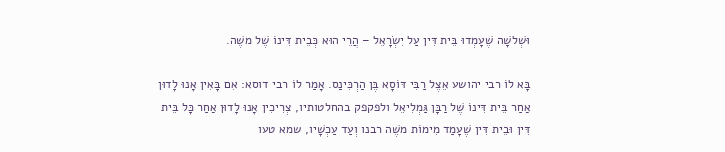וּשְׁלשָׁה שֶׁעָמְדוּ בֵּית דִּין עַל יִשְׂרָאֵל – הֲרֵי הוּא כְּבֵית דִּינוֹ שֶׁל משֶׁה.

בָּא לוֹ רבי יהושע אֵצֶל רַבִּי דּוֹסָא בֶּן הַרְכִּינַס. אָמַר לוֹ רבי דוסא: אִם בָּאִין אָנוּ לָדוּן אַחַר בֵּית דִּינוֹ שֶׁל רַבָּן גַּמְלִיאֵל ולפקפק בהחלטותיו, צְרִיכִין אָנוּ לָדוּן אַחַר כָּל בֵּית דִּין וּבֵית דִּין שֶׁעָמַד מִימוֹת משֶׁה רבנו וְעַד עַכְשָׁיו, שמא טעו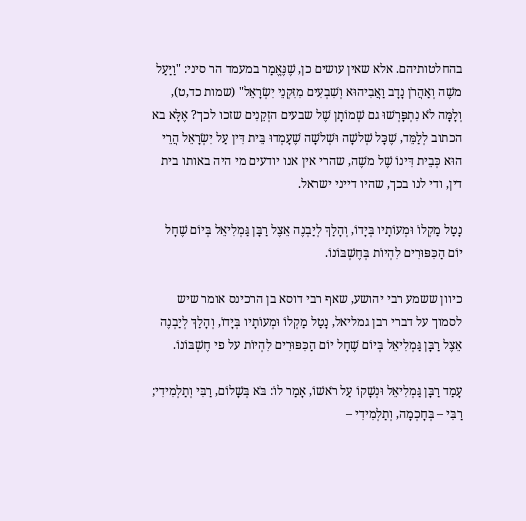בהחלטותיהם. אלא שאין עושים כן, שֶׁנֶּאֱמַר במעמד הר סיני: "וַיַּעַל משֶׁה וְאַהֲרֹן נָדָב וַאֲבִיהוּא וְשִׁבְעִים מִזִּקְנֵי יִשְׂרָאֵל" (שמות כד,ט), וְלָמָּה לֹא נִתְפָּרְשׁוּ גם שְׁמוֹתָן שֶׁל שבעים הזְקֵנִים שזכו לכך? אֶלָּא בא הכתוב לְלַמֵּד, שֶׁכָּל שְׁלשָׁה וּשְׁלשָׁה שֶׁעָמְדוּ בֵּית דִּין עַל יִשְׂרָאֵל הֲרֵי הוּא כְּבֵית דִּינוֹ שֶׁל משֶׁה, שהרי אין אנו יודעים מי היה באותו בית דין, ודי לנו בכך, שהיו דייני ישראל.

נָטַל מַקְלוֹ וּמְעוֹתָיו בְּיָדוֹ, וְהָלַךְ לְיַבְנֶה אֵצֶל רַבָּן גַּמְלִיאֵל בְּיוֹם שֶׁחָל יוֹם הַכִּפּוּרִים לִהְיוֹת בְּחֶשְׁבּוֹנוֹ.

כיוון ששמע רבי יהושע, שאף רבי דוסא בן הרכינס אומר שיש לסמוך על דברי רבן גמליאל, נָטַל מַקְלוֹ וּמְעוֹתָיו בְּיָדוֹ, וְהָלַךְ לְיַבְנֶה אֵצֶל רַבָּן גַּמְלִיאֵל בְּיוֹם שֶׁחָל יוֹם הַכִּפּוּרִים לִהְיוֹת על פי חֶשְׁבּוֹנוֹ.

עָמַד רַבָּן גַּמְלִיאֵל וּנְשָׁקוֹ עַל רֹאשׁוֹ, אָמַר לוֹ: בֹּא בְּשָׁלוֹם, רַבִּי וְתַלְמִידִי; רַבִּי – בְּחָכְמָה, וְתַלְמִידִי –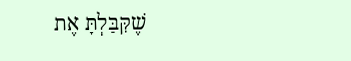שֶׁקִּבַּלְתָּ אֶת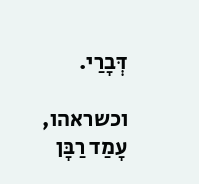דְּבָרַי.

וכשראהו, עָמַד רַבָּן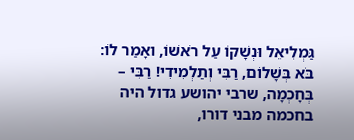גַּמְלִיאֵל וּנְשָׁקוֹ עַל רֹאשׁוֹ, ואָמַר לוֹ: בֹּא בְּשָׁלוֹם, רַבִּי וְתַלְמִידִי! רַבִּי – בְּחָכְמָה, שרבי יהושע גדול היה בחכמה מבני דורו,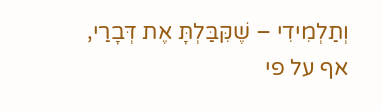וְתַלְמִידִי – שֶׁקִּבַּלְתָּ אֶת דְּבָרַי, אף על פי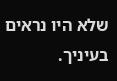שלא היו נראים בעיניך.